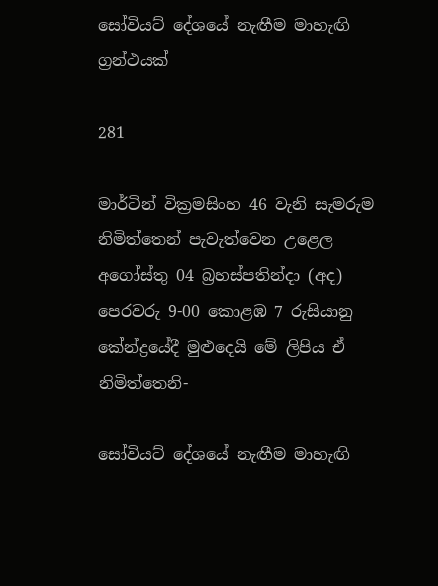සෝවියට් දේශයේ නැඟීම මාහැඟි ග්‍රන්ථයක්

281

මාර්ටින් වික්‍රමසිංහ 46 වැනි සැමරුම නිමිත්තෙන් පැවැත්වෙන උළෙල අගෝස්තු 04 බ්‍රහස්පතින්දා (අද) පෙරවරු 9-00 කොළඹ 7 රුසියානු කේන්ද්‍රයේදී මුළුදෙයි මේ ලිපිය ඒ නිමිත්තෙනි-

සෝවියට් දේශයේ නැඟීම මාහැඟි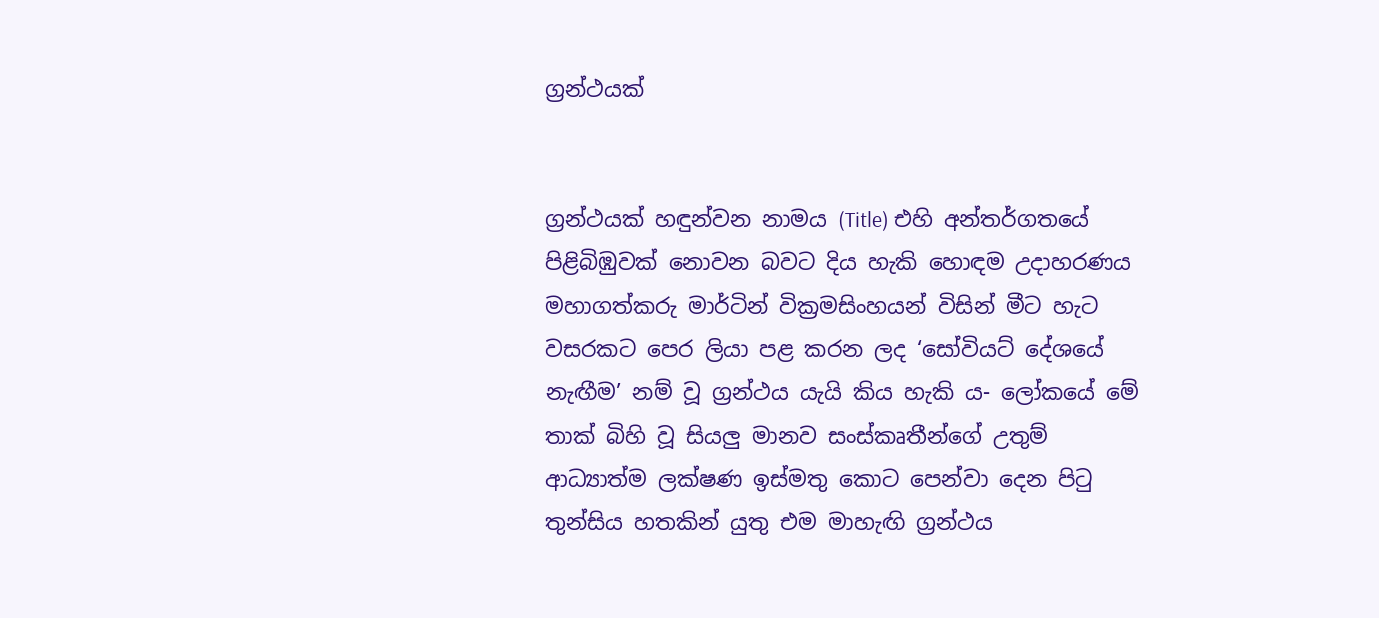ග්‍රන්ථයක්


ග්‍රන්ථයක් හඳුන්වන නාමය (Title) එහි අන්තර්ගතයේ පිළිබිඹුවක් නොවන බවට දිය හැකි හොඳම උදාහරණය මහාගත්කරු මාර්ටින් වික්‍රමසිංහයන් විසින් මීට හැට වසරකට පෙර ලියා පළ කරන ලද ‘සෝවියට් දේශයේ නැඟීම’ නම් වූ ග්‍රන්ථය යැයි කිය හැකි ය- ලෝකයේ මේ තාක් බිහි වූ සියලු මානව සංස්කෘතීන්ගේ උතුම් ආධ්‍යාත්ම ලක්ෂණ ඉස්මතු කොට පෙන්වා දෙන පිටු තුන්සිය හතකින් යුතු එම මාහැඟි ග්‍රන්ථය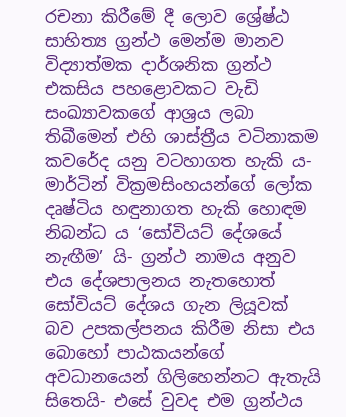රචනා කිරීමේ දී ලොව ශ්‍රේෂ්ඨ සාහිත්‍ය ග්‍රන්ථ මෙන්ම මානව විද්‍යාත්මක දාර්ශනික ග්‍රන්ථ එකසිය පහළොවකට වැඩි සංඛ්‍යාවකගේ ආශ්‍රය ලබා තිබීමෙන් එහි ශාස්ත්‍රීය වටිනාකම කවරේද යනු වටහාගත හැකි ය- මාර්ටින් වික්‍රමසිංහයන්ගේ ලෝක දෘෂ්ටිය හඳුනාගත හැකි හොඳම නිබන්ධ ය ‘සෝවියට් දේශයේ නැඟීම’ යි- ග්‍රන්ථ නාමය අනුව එය දේශපාලනය නැතහොත් සෝවියට් දේශය ගැන ලියූවක් බව උපකල්පනය කිරීම නිසා එය බොහෝ පාඨකයන්ගේ අවධානයෙන් ගිලිහෙන්නට ඇතැයි සිතෙයි- එසේ වුවද එම ග්‍රන්ථය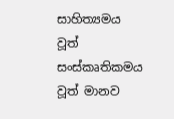සාහිත්‍යමය වූත් සංස්කෘතිකමය වූත් මානව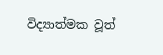විද්‍යාත්මක වූත්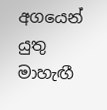අගයෙන් යුතු මාහැඟී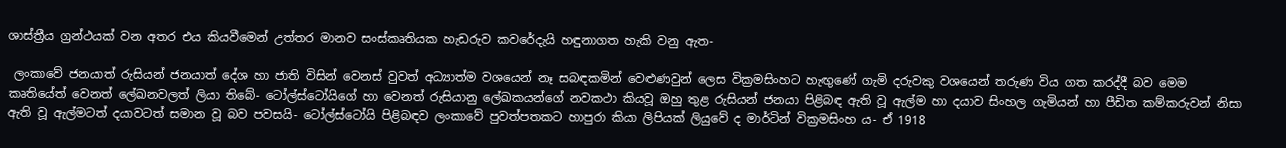ශාස්ත්‍රීය ග්‍රන්ථයක් වන අතර එය කියවීමෙන් උත්තර මානව සංස්කෘතියක හැඩරුව කවරේදැයි හඳුනාගත හැකි වනු ඇත-

 ලංකාවේ ජනයාත් රුසියන් ජනයාත් දේශ හා ජාති විසින් වෙනස් වුවත් අධ්‍යාත්ම වශයෙන් නෑ සබඳකමින් වෙළුණවුන් ලෙස වික්‍රමසිංහට හැඟුණේ ගැමි දරුවකු වශයෙන් තරුණ විය ගත කරද්දී බව මෙම කෘතියේත් වෙනත් ලේඛනවලත් ලියා තිබේ- ටෝල්ස්ටෝයිගේ හා වෙනත් රුසියානු ලේඛකයන්ගේ නවකථා කියවූ ඔහු තුළ රුසියන් ජනයා පිළිබඳ ඇති වූ ඇල්ම හා දයාව සිංහල ගැමියන් හා පීඩිත කම්කරුවන් නිසා ඇති වූ ඇල්මටත් දයාවටත් සමාන වූ බව පවසයි- ටෝල්ස්ටෝයි පිළිබඳව ලංකාවේ පුවත්පතකට හාපුරා කියා ලිපියක් ලියුවේ ද මාර්ටින් වික්‍රමසිංහ ය- ඒ 1918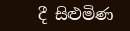දී සිළුමිණ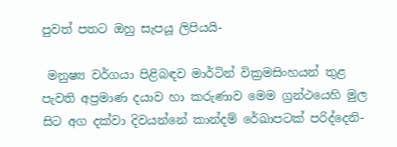පුවත් පතට ඔහු සැපයූ ලිපියයි-

 මනුෂ්‍ය වර්ගයා පිළිබඳව මාර්ටින් වික්‍රමසිංහයන් තුළ පැවති අප්‍රමාණ දයාව හා කරුණාව මෙම ග්‍රන්ථයෙහි මුල සිට අග දක්වා දිවයන්නේ කාන්දම් රේඛාපටක් පරිද්දෙනි-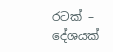රටක් – දේශයක්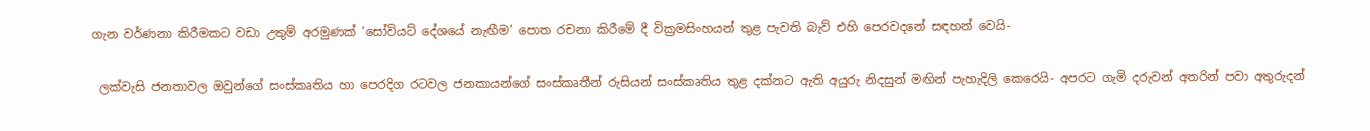ගැන වර්ණනා කිරීමකට වඩා උතුම් අරමුණක් ‘සෝවියට් දේශයේ නැඟීම’ පොත රචනා කිරීමේ දී වික්‍රමසිංහයන් තුළ පැවති බැව් එහි පෙරවදනේ සඳහන් වෙයි-

 ලක්වැසි ජනතාවල ඔවුන්ගේ සංස්කෘතිය හා පෙරදිග රටවල ජනකායන්ගේ සංස්කෘතීන් රුසියන් සංස්කෘතිය තුළ දක්නට ඇති අයුරු නිදසුන් මඟින් පැහැදිලි කෙරෙයි- අපරට ගැමි දරුවන් අතරින් පවා අතුරුදන්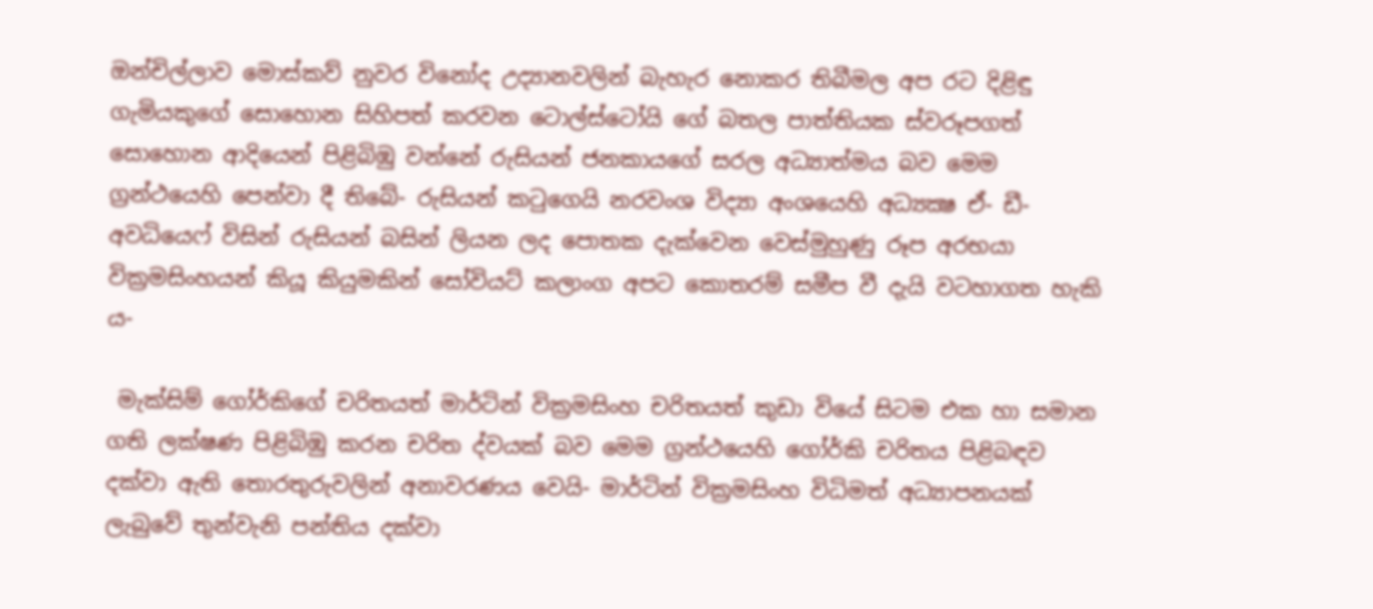ඔන්චිල්ලාව මොස්කව් නුවර විනෝද උද්‍යානවලින් බැහැර නොකර තිබීමල අප රට දිළිඳු ගැමියකුගේ සොහොන සිහිපත් කරවන ටොල්ස්ටෝයි ගේ බතල පාත්තියක ස්වරූපගත් සොහොන ආදියෙන් පිළිබිඹු වන්නේ රුසියන් ජනකායගේ සරල අධ්‍යාත්මය බව මෙම ග්‍රන්ථයෙහි පෙන්වා දී තිබේ- රුසියන් කටුගෙයි නරවංශ විද්‍යා අංශයෙහි අධ්‍යක්‍ෂ ඒ- ඩී- අවධියෙෆ් විසින් රුසියන් බසින් ලියන ලද පොතක දැක්වෙන වෙස්මුහුණු රූප අරභයා වික්‍රමසිංහයන් කියූ කියුමකින් සෝවියට් කලාංග අපට කොතරම් සමීප වී දැයි වටහාගත හැකි ය-

 මැක්සිම් ගෝර්කිගේ චරිතයත් මාර්ටින් වික්‍රමසිංහ චරිතයත් කුඩා වියේ සිටම එක හා සමාන ගති ලක්ෂණ පිළිබිඹු කරන චරිත ද්වයක් බව මෙම ග්‍රන්ථයෙහි ගෝර්කි චරිතය පිළිබඳව දක්වා ඇති තොරතුරුවලින් අනාවරණය වෙයි- මාර්ටින් වික්‍රමසිංහ විධිමත් අධ්‍යාපනයක් ලැබුවේ තුන්වැනි පන්තිය දක්වා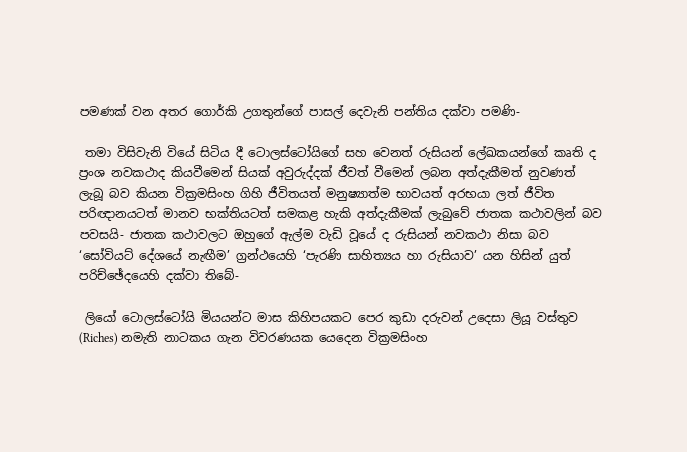පමණක් වන අතර ගොර්කි උගතුන්ගේ පාසල් දෙවැනි පන්තිය දක්වා පමණි-

 තමා විසිවැනි වියේ සිටිය දී ටොලස්ටෝයිගේ සහ වෙනත් රුසියන් ලේඛකයන්ගේ කෘති ද ප්‍රංශ නවකථාද කියවීමෙන් සියක් අවුරුද්දක් ජීවත් වීමෙන් ලබන අත්දැකීමත් නුවණත් ලැබූ බව කියන වික්‍රමසිංහ ගිහි ජීවිතයත් මනුෂ්‍යාත්ම භාවයත් අරභයා ලත් ජීවිත පරිඥානයටත් මානව භක්තියටත් සමකළ හැකි අත්දැකීමක් ලැබුවේ ජාතක කථාවලින් බව පවසයි- ජාතක කථාවලට ඔහුගේ ඇල්ම වැඩි වූයේ ද රුසියන් නවකථා නිසා බව ‘සෝවියට් දේශයේ නැඟීම’ ග්‍රන්ථයෙහි ‘පැරණි සාහිත්‍යය හා රුසියාව’ යන හිසින් යුත් පරිච්ඡේදයෙහි දක්වා තිබේ-

 ලියෝ ටොලස්ටෝයි මියයන්ට මාස කිහිපයකට පෙර කුඩා දරුවන් උදෙසා ලියූ වස්තුව (Riches) නමැති නාටකය ගැන විවරණයක යෙදෙන වික්‍රමසිංහ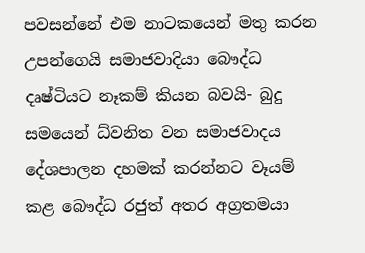පවසන්නේ එම නාටකයෙන් මතු කරන උපන්ගෙයි සමාජවාදියා බෞද්ධ දෘෂ්ටියට නෑකම් කියන බවයි- බුදු සමයෙන් ධ්වනිත වන සමාජවාදය දේශපාලන දහමක් කරන්නට වෑයම් කළ බෞද්ධ රජුත් අතර අග්‍රතමයා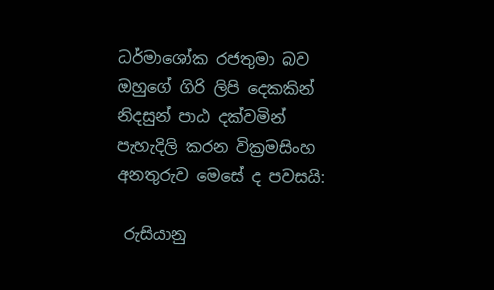ධර්මාශෝක රජතුමා බව ඔහුගේ ගිරි ලිපි දෙකකින් නිදසුන් පාඨ දක්වමින් පැහැදිලි කරන වික්‍රමසිංහ අනතුරුව මෙසේ ද පවසයි:

 රුසියානු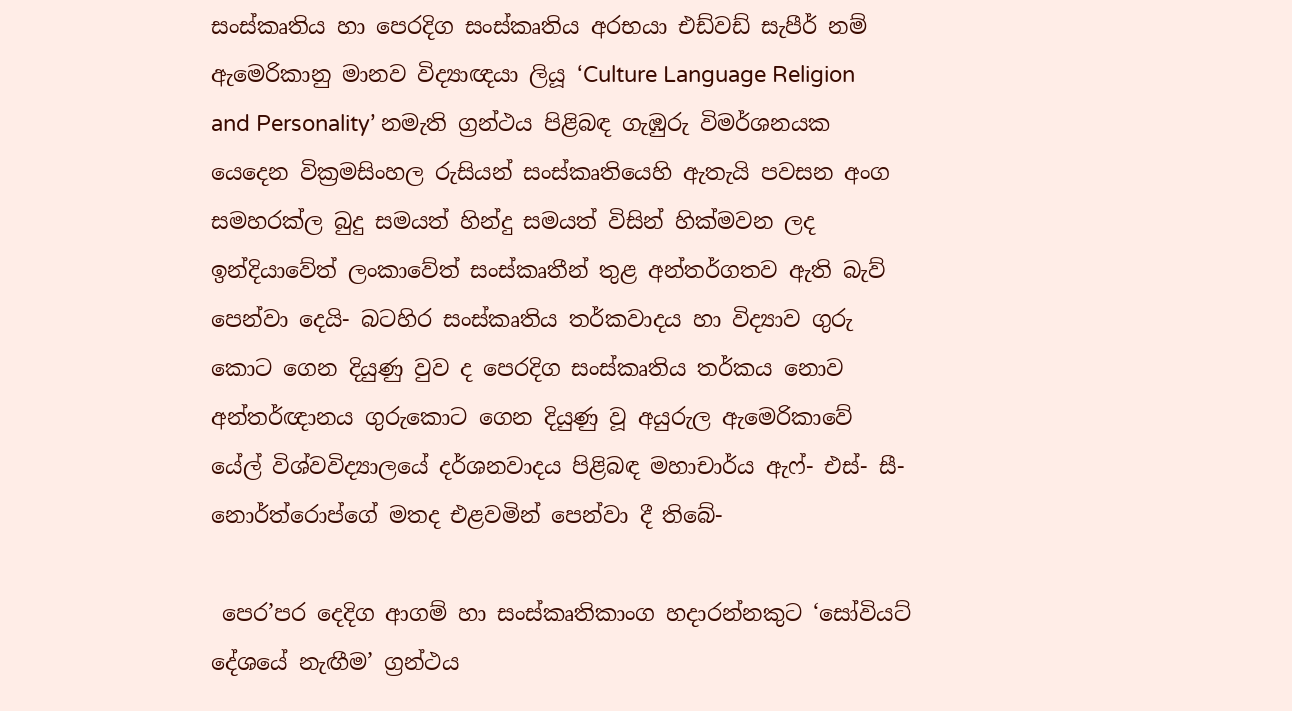සංස්කෘතිය හා පෙරදිග සංස්කෘතිය අරභයා එඩ්වඩ් සැපීර් නම් ඇමෙරිකානු මානව විද්‍යාඥයා ලියූ ‘Culture Language Religion and Personality’ නමැති ග්‍රන්ථය පිළිබඳ ගැඹුරු විමර්ශනයක යෙදෙන වික්‍රමසිංහල රුසියන් සංස්කෘතියෙහි ඇතැයි පවසන අංග සමහරක්ල බුදු සමයත් හින්දු සමයත් විසින් හික්මවන ලද ඉන්දියාවේත් ලංකාවේත් සංස්කෘතීන් තුළ අන්තර්ගතව ඇති බැව් පෙන්වා දෙයි- බටහිර සංස්කෘතිය තර්කවාදය හා විද්‍යාව ගුරු කොට ගෙන දියුණු වුව ද පෙරදිග සංස්කෘතිය තර්කය නොව අන්තර්ඥානය ගුරුකොට ගෙන දියුණු වූ අයුරුල ඇමෙරිකාවේ යේල් විශ්වවිද්‍යාලයේ දර්ශනවාදය පිළිබඳ මහාචාර්ය ඇෆ්- එස්- සී- නොර්ත්රොප්ගේ මතද එළවමින් පෙන්වා දී තිබේ-

 පෙර’පර දෙදිග ආගම් හා සංස්කෘතිකාංග හදාරන්නකුට ‘සෝවියට් දේශයේ නැඟීම’ ග්‍රන්ථය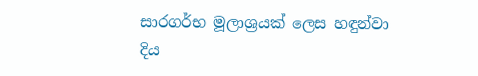සාරගර්භ මූලාශ්‍රයක් ලෙස හඳුන්වා දිය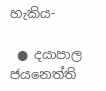හැකිය-

 ● දයාපාල ජයනෙත්ති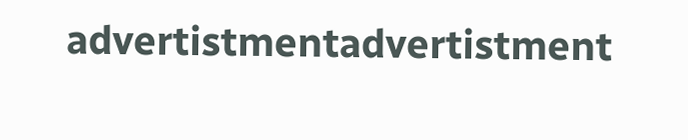advertistmentadvertistment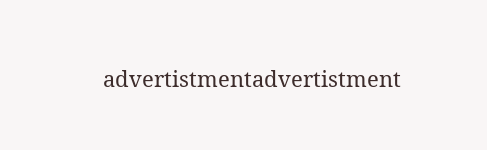advertistmentadvertistment